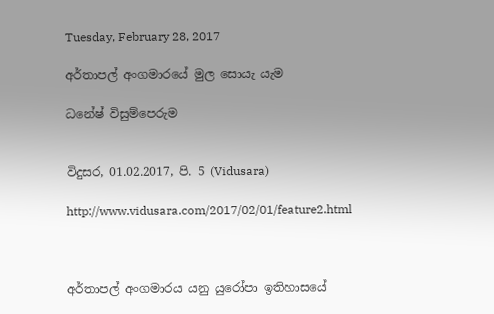Tuesday, February 28, 2017

අර්තාපල් අංගමාරයේ මුල සොයැ යැම

ධනේෂ් විසුම්පෙරුම


විදුසර, 01.02.2017, පි. 5 (Vidusara)

http://www.vidusara.com/2017/02/01/feature2.html



අර්තාපල් අංගමාරය යනු යුරෝපා ඉතිහාසයේ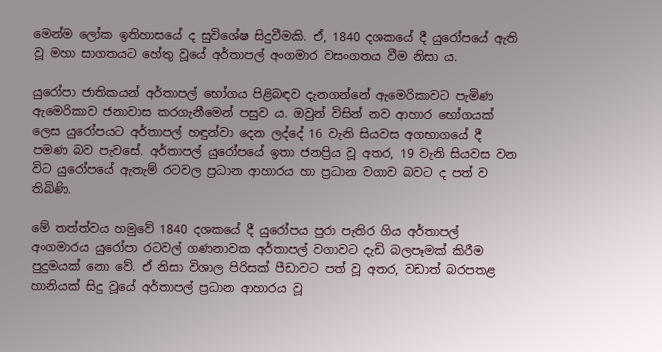මෙන්ම ලෝක ඉතිහාසයේ ද සුවිශේෂ සිදුවීමකි. ඒ, 1840 දශකයේ දී යුරෝපයේ ඇති වූ මහා සාගතයට හේතු වූයේ අර්තාපල් අංගමාර වසංගතය වීම නිසා ය.

යුරෝපා ජාතිකයන් අර්තාපල් භෝගය පිළිබඳව දැනගන්නේ ඇමෙරිකාවට පැමිණ ඇමෙරිකාව ජනාවාස කරගැනීමෙන් පසුව ය. ඔවුන් විසින් නව ආහාර භෝගයක්‌ ලෙස යුරෝපයට අර්තාපල් හඳුන්වා දෙන ලද්දේ 16 වැනි සියවස අගභාගයේ දී පමණ බව පැවසේ. අර්තාපල් යුරෝපයේ ඉතා ජනප්‍රිය වූ අතර, 19 වැනි සියවස වන විට යුරෝපයේ ඇතැම් රටවල ප්‍රධාන ආහාරය හා ප්‍රධාන වගාව බවට ද පත් ව තිබිණි.

මේ තත්ත්වය හමුවේ 1840 දශකයේ දී යුරෝපය පුරා පැතිර ගිය අර්තාපල් අංගමාරය යුරෝපා රටවල් ගණනාවක අර්තාපල් වගාවට දැඩි බලපෑමක්‌ කිරීම පුදුමයක්‌ නො වේ. ඒ නිසා විශාල පිරිසක්‌ පීඩාවට පත් වූ අතර, වඩාත් බරපතළ හානියක්‌ සිදු වූයේ අර්තාපල් ප්‍රධාන ආහාරය වූ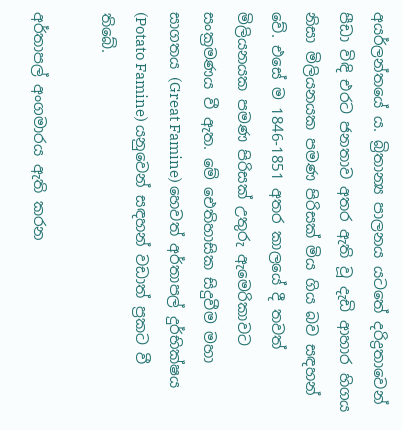අයර්ලන්තයේ ය. බ්‍රිතාන්‍ය පාලනය යටතේ දරිද්‍රතාවෙන් පීඩා විඳි එරට ජනතාව අතර ඇති වූ දැඩි ආහාර හිගය නිසා මිලියනයක පමණ පිරිසක්‌ මිය ගිය බව සඳහන් වේ. එසේ ම 1846-1851 අතර කාලයේ දී තවත් මිලියනයක පමණ පිරිසක්‌ උතුරු ඇමෙරිකාවට සංක්‍රමණය වී ඇත. මේ ඓතිහාසික සිදුවීම මහා සාගතය (Great Famine) හෙවත් අර්තාපල් දුර්භික්‌ෂය (Potato Famine) යනුවෙන් සඳහන් වඩාත් ප්‍රකට වී තිබේ.

අර්තාපල් අංගමාරය ඇති කරන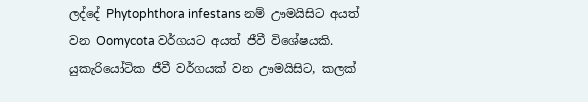ලද්දේ Phytophthora infestans නම් ඌමයිසිට අයත් වන Oomycota වර්ගයට අයත් ජීවී විශේෂයකි. යුකැරියෝටික ජීවී වර්ගයක්‌ වන ඌමයිසිට, කලක්‌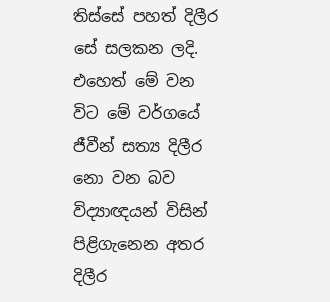තිස්‌සේ පහත් දිලීර සේ සලකන ලදි. එහෙත් මේ වන විට මේ වර්ගයේ ජීවීන් සත්‍ය දිලීර නො වන බව විද්‍යාඥයන් විසින් පිළිගැනෙන අතර දිලීර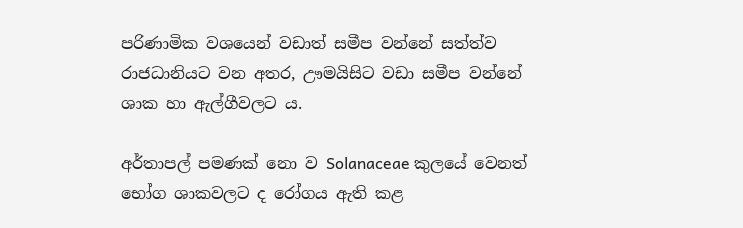පරිණාමික වශයෙන් වඩාත් සමීප වන්නේ සත්ත්ව රාජධානියට වන අතර, ඌමයිසිට වඩා සමීප වන්නේ ශාක හා ඇල්ගීවලට ය.

අර්තාපල් පමණක්‌ නො ව Solanaceae කුලයේ වෙනත් භෝග ශාකවලට ද රෝගය ඇති කළ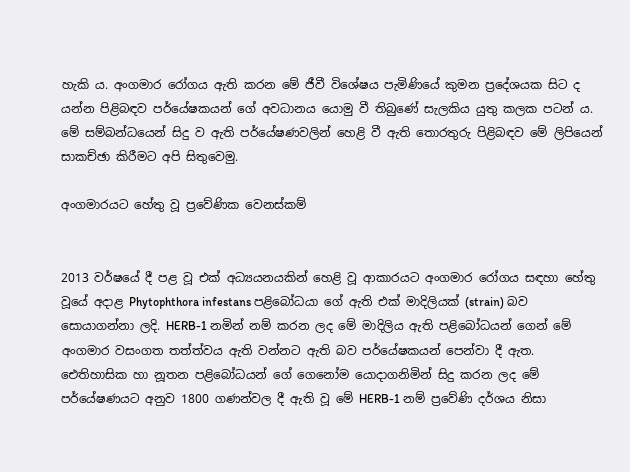හැකි ය. අංගමාර රෝගය ඇති කරන මේ ජීවී විශේෂය පැමිණියේ කුමන ප්‍රදේශයක සිට ද යන්න පිළිබඳව පර්යේෂකයන් ගේ අවධානය යොමු වී තිබුණේ සැලකිය යුතු කලක පටන් ය. මේ සම්බන්ධයෙන් සිදු ව ඇති පර්යේෂණවලින් හෙළි වී ඇති තොරතුරු පිළිබඳව මේ ලිපියෙන් සාකච්ඡා කිරීමට අපි සිතුවෙමු.

අංගමාරයට හේතු වූ ප්‍රවේණික වෙනස්‌කම්


2013 වර්ෂයේ දී පළ වූ එක්‌ අධ්‍යයනයකින් හෙළි වූ ආකාරයට අංගමාර රෝගය සඳහා හේතු වූයේ අදාළ Phytophthora infestans පළිබෝධයා ගේ ඇති එක්‌ මාදිලියක්‌ (strain) බව සොයාගන්නා ලදි. HERB-1 නමින් නම් කරන ලද මේ මාදිලිය ඇති පළිබෝධයන් ගෙන් මේ අංගමාර වසංගත තත්ත්වය ඇති වන්නට ඇති බව පර්යේෂකයන් පෙන්වා දී ඇත. ඓතිහාසික හා නූතන පළිබෝධයන් ගේ ගෙනෝම යොදාගනිමින් සිදු කරන ලද මේ පර්යේෂණයට අනුව 1800 ගණන්වල දී ඇති වූ මේ HERB-1 නම් ප්‍රවේණි දර්ශය නිසා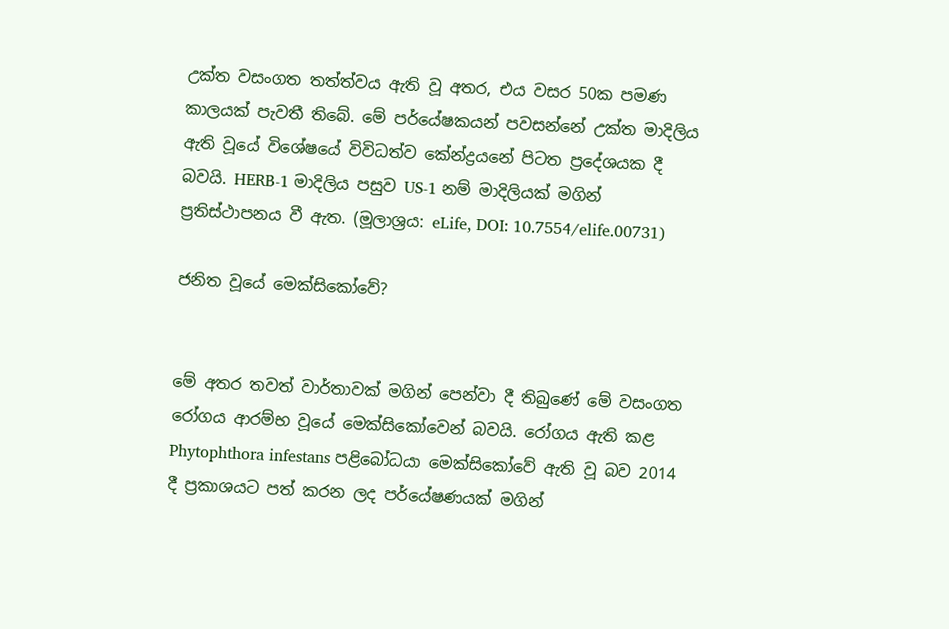උක්‌ත වසංගත තත්ත්වය ඇති වූ අතර, එය වසර 50ක පමණ කාලයක්‌ පැවතී තිබේ. මේ පර්යේෂකයන් පවසන්නේ උක්‌ත මාදිලිය ඇති වූයේ විශේෂයේ විවිධත්ව කේන්ද්‍රයනේ පිටත ප්‍රදේශයක දී බවයි. HERB-1 මාදිලිය පසුව US-1 නම් මාදිලියක්‌ මගින් ප්‍රතිස්‌ථාපනය වී ඇත. (මූලාශ්‍රය: eLife, DOI: 10.7554/elife.00731)

ජනිත වූයේ මෙක්‌සිකෝවේ?


මේ අතර තවත් වාර්තාවක්‌ මගින් පෙන්වා දී තිබුණේ මේ වසංගත රෝගය ආරම්භ වූයේ මෙක්‌සිකෝවෙන් බවයි. රෝගය ඇති කළ Phytophthora infestans පළිබෝධයා මෙක්‌සිකෝවේ ඇති වූ බව 2014 දී ප්‍රකාශයට පත් කරන ලද පර්යේෂණයක්‌ මගින්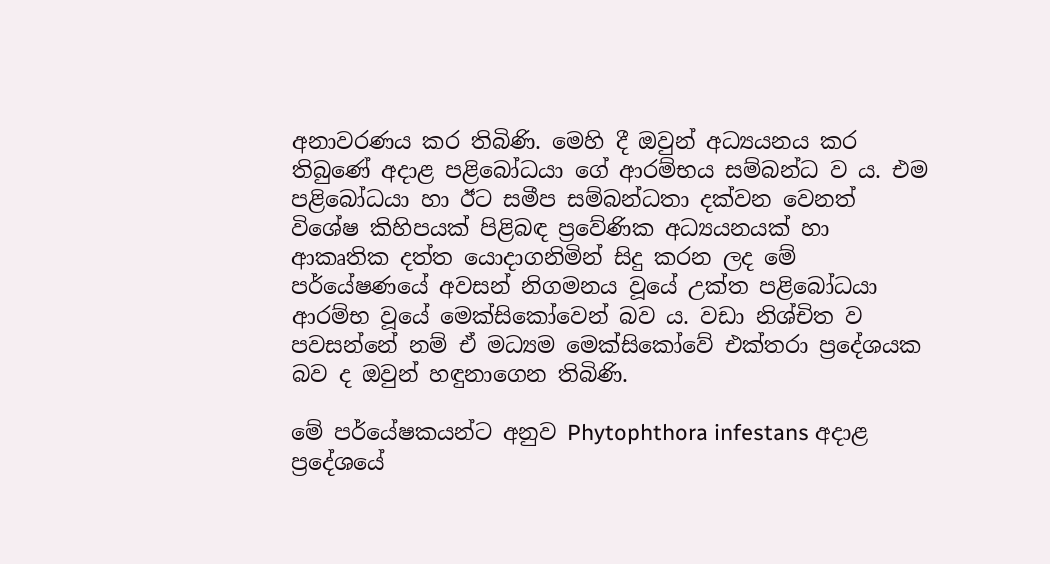අනාවරණය කර තිබිණි. මෙහි දී ඔවුන් අධ්‍යයනය කර තිබුණේ අදාළ පළිබෝධයා ගේ ආරම්භය සම්බන්ධ ව ය. එම පළිබෝධයා හා ඊට සමීප සම්බන්ධතා දක්‌වන වෙනත් විශේෂ කිහිපයක්‌ පිළිබඳ ප්‍රවේණික අධ්‍යයනයක්‌ හා ආකෘතික දත්ත යොදාගනිමින් සිදු කරන ලද මේ පර්යේෂණයේ අවසන් නිගමනය වූයේ උක්‌ත පළිබෝධයා ආරම්භ වූයේ මෙක්‌සිකෝවෙන් බව ය. වඩා නිශ්චිත ව පවසන්නේ නම් ඒ මධ්‍යම මෙක්‌සිකෝවේ එක්‌තරා ප්‍රදේශයක බව ද ඔවුන් හඳුනාගෙන තිබිණි.

මේ පර්යේෂකයන්ට අනුව Phytophthora infestans අදාළ ප්‍රදේශයේ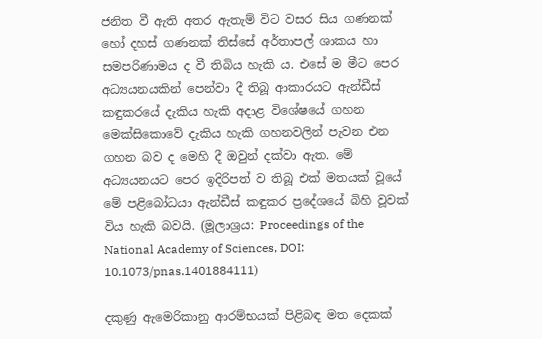ජනිත වී ඇති අතර ඇතැම් විට වසර සිය ගණනක්‌ හෝ දහස්‌ ගණනක්‌ තිස්‌සේ අර්තාපල් ශාකය හා සමපරිණාමය ද වී තිබිය හැකි ය. එසේ ම මීට පෙර අධ්‍යයනයකින් පෙන්වා දී තිබූ ආකාරයට ඇන්ඩීස්‌ කඳුකරයේ දැකිය හැකි අදාළ විශේෂයේ ගහන මෙක්‌සිකොවේ දැකිය හැකි ගහනවලින් පැවන එන ගහන බව ද මෙහි දී ඔවුන් දක්‌වා ඇත. මේ අධ්‍යයනයට පෙර ඉදිරිපත් ව තිබූ එක්‌ මතයක්‌ වූයේ මේ පළිබෝධයා ඇන්ඩීස්‌ කඳුකර ප්‍රදේශයේ බිහි වූවක්‌ විය හැකි බවයි. (මූලාශ්‍රය: Proceedings of the National Academy of Sciences, DOI: 10.1073/pnas.1401884111)

දකුණු ඇමෙරිකානු ආරම්භයක්‌ පිළිබඳ මත දෙකක්‌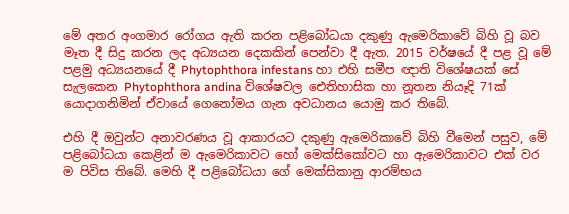මේ අතර අංගමාර රෝගය ඇති කරන පළිබෝධයා දකුණු ඇමෙරිකාවේ බිහි වූ බව මෑත දී සිදු කරන ලද අධ්‍යයන දෙකකින් පෙන්වා දී ඇත. 2015 වර්ෂයේ දී පළ වූ මේ පළමු අධ්‍යයනයේ දී Phytophthora infestans හා එහි සමීප ඥාති විශේෂයක්‌ සේ සැලකෙන Phytophthora andina විශේෂවල ඓතිහාසික හා නූතන නියෑදි 71ක්‌ යොදාගනිමින් ඒවායේ ගෙනෝමය ගැන අවධානය යොමු කර තිබේ.

එහි දී ඔවුන්ට අනාවරණය වූ ආකාරයට දකුණු ඇමෙරිකාවේ බිහි වීමෙන් පසුව, මේ පළිබෝධයා කෙළින් ම ඇමෙරිකාවට හෝ මෙක්‌සිකෝවට හා ඇමෙරිකාවට එක්‌ වර ම පිවිස තිබේ. මෙහි දී පළිබෝධයා ගේ මෙක්‌සිකානු ආරම්භය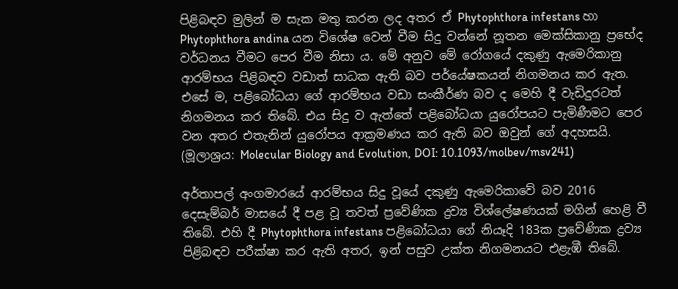පිළිබඳව මුලින් ම සැක මතු කරන ලද අතර ඒ Phytophthora infestans හා Phytophthora andina යන විශේෂ වෙන් වීම සිදු වන්නේ නූතන මෙක්‌සිකානු ප්‍රභේද වර්ධනය වීමට පෙර වීම නිසා ය. මේ අනුව මේ රෝගයේ දකුණු ඇමෙරිකානු ආරම්භය පිළිබඳව වඩාත් සාධක ඇති බව පර්යේෂකයන් නිගමනය කර ඇත. එසේ ම, පළිබෝධයා ගේ ආරම්භය වඩා සංකීර්ණ බව ද මෙහි දී වැඩිදුරටත් නිගමනය කර තිබේ. එය සිදු ව ඇත්තේ පළිබෝධයා යුරෝපයට පැමිණීමට පෙර වන අතර එතැනින් යුරෝපය ආක්‍රමණය කර ඇති බව ඔවුන් ගේ අදහසයි. (මූලාශ්‍රය: Molecular Biology and Evolution, DOI: 10.1093/molbev/msv241)

අර්තාපල් අංගමාරයේ ආරම්භය සිදු වූයේ දකුණු ඇමෙරිකාවේ බව 2016 දෙසැම්බර් මාසයේ දී පළ වූ තවත් ප්‍රවේණික ද්‍රව්‍ය විශ්ලේෂණයක්‌ මගින් හෙළි වී තිබේ. එහි දී Phytophthora infestans පළිබෝධයා ගේ නියෑදි 183ක ප්‍රවේණික ද්‍රව්‍ය පිළිබඳව පරීක්‌ෂා කර ඇති අතර, ඉන් පසුව උක්‌ත නිගමනයට එළැඹී තිබේ.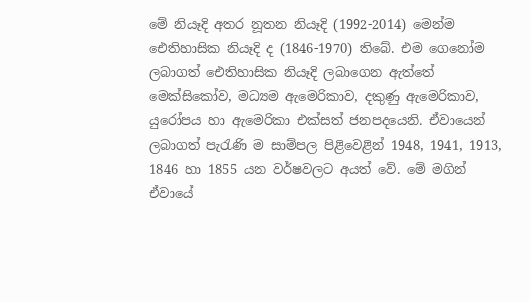මේ නියෑදි අතර නූතන නියෑදි (1992-2014) මෙන්ම ඓතිහාසික නියෑදි ද (1846-1970) තිබේ. එම ගෙනෝම ලබාගත් ඓතිහාසික නියෑදි ලබාගෙන ඇත්තේ මෙක්‌සිකෝව, මධ්‍යම ඇමෙරිකාව, දකුණු ඇමෙරිකාව, යුරෝපය හා ඇමෙරිකා එක්‌සත් ජනපදයෙනි. ඒවායෙන් ලබාගත් පැරැණි ම සාම්පල පිළිවෙළින් 1948, 1941, 1913, 1846 හා 1855 යන වර්ෂවලට අයත් වේ. මේ මගින් ඒවායේ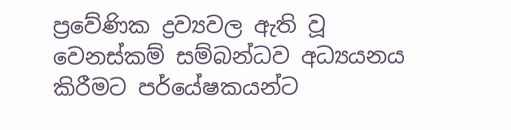ප්‍රවේණික ද්‍රව්‍යවල ඇති වූ වෙනස්‌කම් සම්බන්ධව අධ්‍යයනය කිරීමට පර්යේෂකයන්ට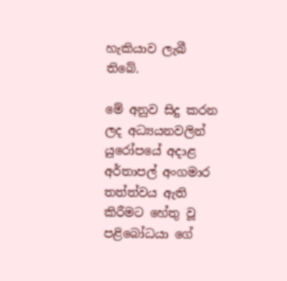හැකියාව ලැබී තිබේ.

මේ අනුව සිදු කරන ලද අධ්‍යයනවලින් යුරෝපයේ අදාළ අර්තාපල් අංගමාර තත්ත්වය ඇති කිරීමට හේතු වූ පළිබෝධයා ගේ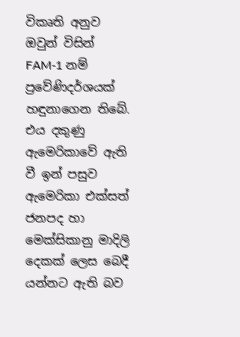විකෘති අනුව ඔවුන් විසින් FAM-1 නම් ප්‍රවේණිදර්ශයක්‌ හඳුනාගෙන තිබේ. එය දකුණු ඇමෙරිකාවේ ඇති වී ඉන් පසුව ඇමෙරිකා එක්‌සත් ජනපද හා මෙක්‌සිකානු මාදිලි දෙකක්‌ ලෙස බෙදී යන්නට ඇති බව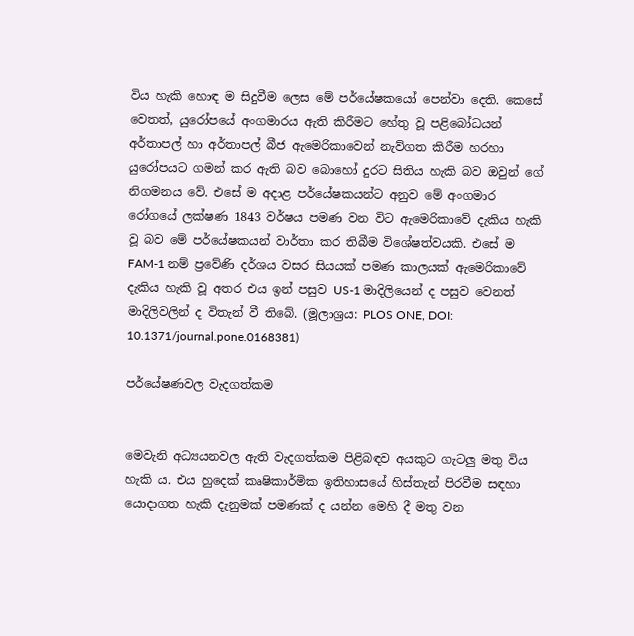විය හැකි හොඳ ම සිදුවීම ලෙස මේ පර්යේෂකයෝ පෙන්වා දෙති. කෙසේ වෙතත්, යුරෝපයේ අංගමාරය ඇති කිරීමට හේතු වූ පළිබෝධයන් අර්තාපල් හා අර්තාපල් බීජ ඇමෙරිකාවෙන් නැව්ගත කිරීම හරහා යුරෝපයට ගමන් කර ඇති බව බොහෝ දුරට සිතිය හැකි බව ඔවුන් ගේ නිගමනය වේ. එසේ ම අදාළ පර්යේෂකයන්ට අනුව මේ අංගමාර රෝගයේ ලක්‌ෂණ 1843 වර්ෂය පමණ වන විට ඇමෙරිකාවේ දැකිය හැකි වූ බව මේ පර්යේෂකයන් වාර්තා කර තිබීම විශේෂත්වයකි. එසේ ම FAM-1 නම් ප්‍රවේණි දර්ශය වසර සියයක්‌ පමණ කාලයක්‌ ඇමෙරිකාවේ දැකිය හැකි වූ අතර එය ඉන් පසුව US-1 මාදිලියෙන් ද පසුව වෙනත් මාදිලිවලින් ද විතැන් වී තිබේ. (මූලාශ්‍රය: PLOS ONE, DOI: 10.1371/journal.pone.0168381)

පර්යේෂණවල වැදගත්කම


මෙවැනි අධ්‍යයනවල ඇති වැදගත්කම පිළිබඳව අයකුට ගැටලු මතු විය හැකි ය. එය හුදෙක්‌ කෘෂිකාර්මික ඉතිහාසයේ හිස්‌තැන් පිරවීම සඳහා යොදාගත හැකි දැනුමක්‌ පමණක්‌ ද යන්න මෙහි දී මතු වන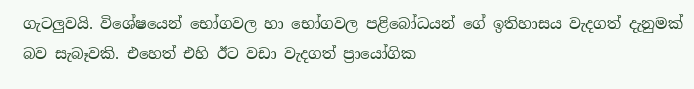ගැටලුවයි. විශේෂයෙන් භෝගවල හා භෝගවල පළිබෝධයන් ගේ ඉතිහාසය වැදගත් දැනුමක්‌ බව සැබෑවකි. එහෙත් එහි ඊට වඩා වැදගත් ප්‍රායෝගික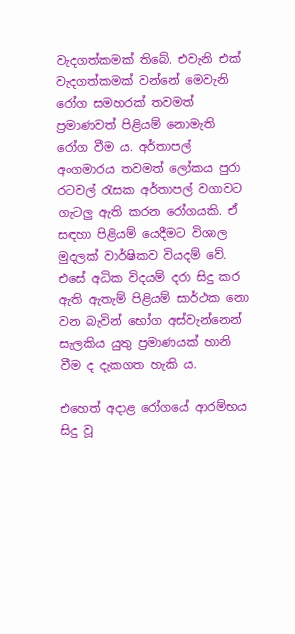වැදගත්කමක්‌ තිබේ. එවැනි එක්‌ වැදගත්කමක්‌ වන්නේ මෙවැනි රෝග සමහරක්‌ තවමත් ප්‍රමාණවත් පිළියම් නොමැති රෝග වීම ය. අර්තාපල් අංගමාරය තවමත් ලෝකය පුරා රටවල් රැසක අර්තාපල් වගාවට ගැටලු ඇති කරන රෝගයකි. ඒ සඳහා පිළියම් යෙදීමට විශාල මුදලක්‌ වාර්ෂිකව වියදම් වේ. එසේ අධික විදයම් දරා සිදු කර ඇති ඇතැම් පිළියම් සාර්ථක නො වන බැවින් භෝග අස්‌වැන්නෙන් සැලකිය යුතු ප්‍රමාණයක්‌ හානි වීම ද දැකගත හැකි ය.

එහෙත් අදාළ රෝගයේ ආරම්භය සිදු වූ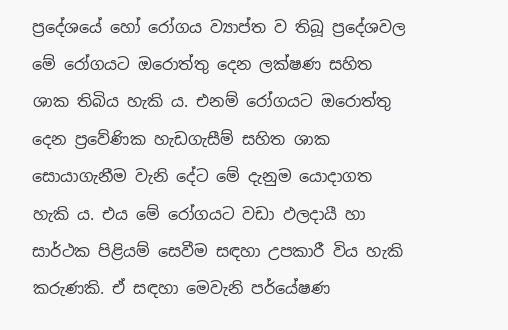ප්‍රදේශයේ හෝ රෝගය ව්‍යාප්ත ව තිබූ ප්‍රදේශවල මේ රෝගයට ඔරොත්තු දෙන ලක්‌ෂණ සහිත ශාක තිබිය හැකි ය. එනම් රෝගයට ඔරොත්තු දෙන ප්‍රවේණික හැඩගැසීම් සහිත ශාක සොයාගැනීම වැනි දේට මේ දැනුම යොදාගත හැකි ය. එය මේ රෝගයට වඩා ඵලදායී හා සාර්ථක පිළියම් සෙවීම සඳහා උපකාරී විය හැකි කරුණකි. ඒ සඳහා මෙවැනි පර්යේෂණ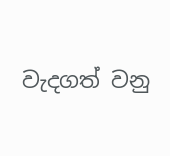වැදගත් වනු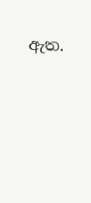ඇත.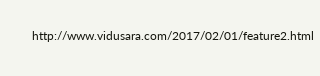http://www.vidusara.com/2017/02/01/feature2.html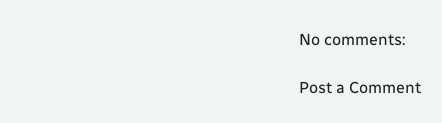No comments:

Post a Comment